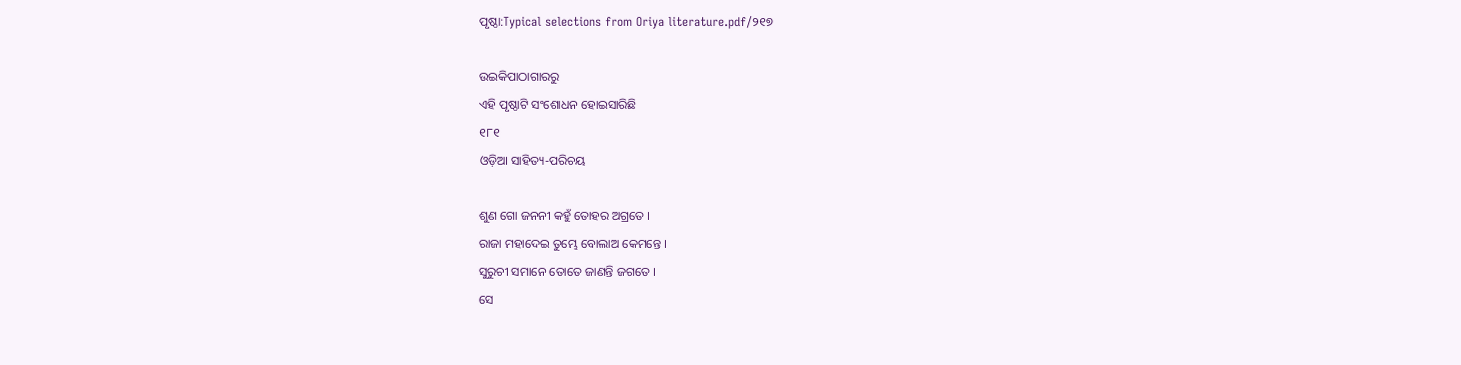ପୃଷ୍ଠା:Typical selections from Oriya literature.pdf/୨୧୭

ଉଇକିପାଠାଗାର‌ରୁ
ଏହି ପୃଷ୍ଠାଟି ସଂଶୋଧନ ହୋଇସାରିଛି
୧୮୧
ଓଡ଼ିଆ ସାହିତ୍ୟ-ପରିଚୟ

ଶୁଣ ଗୋ ଜନନୀ କ‌ହୁଁ ତୋହର ଅଗ୍ରତେ ।
ରାଜା ମହାଦେଇ ତୁମ୍ଭେ ବୋଲାଅ କେମନ୍ତେ ।
ସୁରୁଚୀ ସମାନେ ତୋତେ ଜାଣନ୍ତି ଜଗତେ ।
ସେ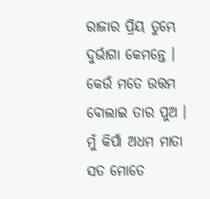ରାଜାର ପ୍ରିୟ ତୁମ୍ଭେ ଦୁର୍ଭାଗା କେମ‌ନ୍ତେ ।
କେଉଁ ମତେ ଉତ୍ତମ ବୋଲାଇ ତାର ପୁଅ ।
ମୁଁ କିପାଁ ଅଧମ ମାତା ସତ ମୋତେ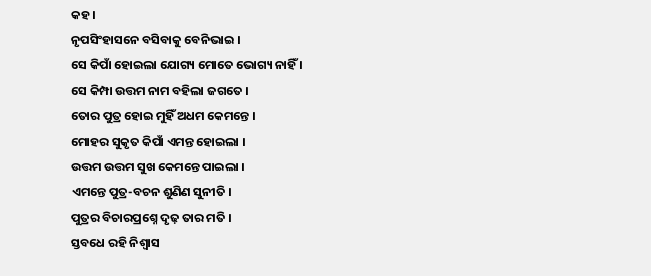କ‌ହ ।
ନୃପସିଂହାସନେ ବସିବାକୁ ବେନିଭାଇ ।
ସେ କିପାଁ ହୋଇଲା ଯୋଗ୍ୟ ମୋତେ ଭୋଗ୍ୟ ନାହିଁ ।
ସେ କିମ୍ପା ଉତ୍ତମ ନାମ ବ‌ହିଲା ଜଗତେ ।
ତୋର ପୁତ୍ର ହୋଇ ମୁହିଁ ଅଧମ କେମ‌ନ୍ତେ ।
ମୋହର ସୁକୃତ କିପାଁ ଏମନ୍ତ ହୋଇଲା ।
ଉତ୍ତମ ଉତ୍ତମ ସୁଖ କେମନ୍ତେ ପାଇଲା ।
ଏମନ୍ତେ ପୁତ୍ର-ବଚନ ଶୁଣିଣ ସୁନୀତି ।
ପୁତ୍ରର ବିଚାରପ୍ରଶ୍ନେ ଦୃଢ଼ ତାର ମତି ।
ସ୍ତବଧେ ରହି ନିଶ୍ୱାସ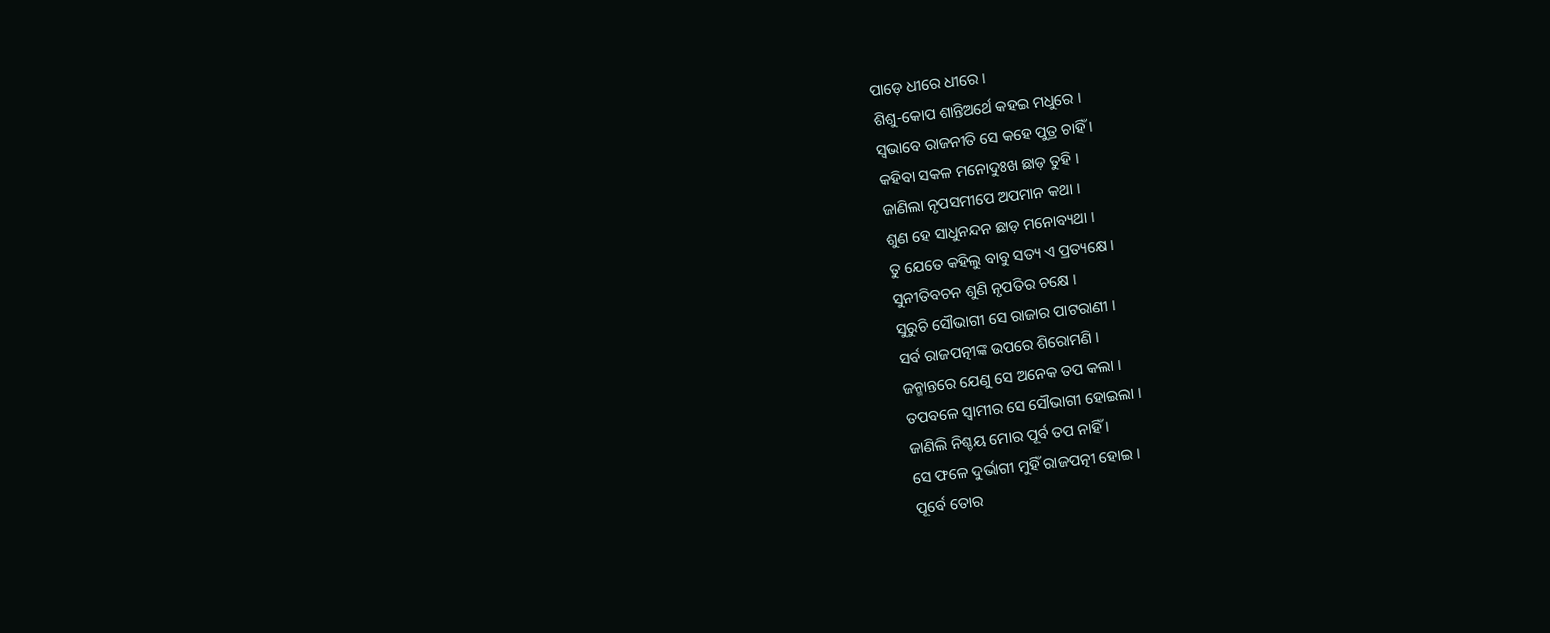ପାଡ଼େ ଧୀରେ ଧୀରେ ।
ଶିଶୁ-କୋପ ଶାନ୍ତିଅର୍ଥେ କ‌‌ହଇ ମଧୁରେ ।
ସ୍ୱଭାବେ ରାଜନୀତି ସେ କ‌ହେ ପୁତ୍ର ଚାହିଁ ।
କ‌ହିବା ସକଳ ମ‌ନୋଦୁଃଖ ଛାଡ଼ ତୁହି ।
ଜାଣିଲା ନୃପସମୀପେ ଅପମାନ କଥା ।
ଶୁଣ ହେ ସାଧୁନନ୍ଦନ ଛାଡ଼ ମନୋବ୍ୟଥା ।
ତୁ ଯେତେ କ‌ହିଲୁ ବାବୁ ସତ୍ୟ ଏ ପ୍ରତ୍ୟକ୍ଷେ ।
ସୁନୀତିବଚନ ଶୁଣି ନୃପତିର ଚକ୍ଷେ ।
ସୁରୁଚି ସୌଭାଗୀ ସେ ରାଜାର ପାଟରାଣୀ ।
ସର୍ବ ରାଜପତ୍ନୀଙ୍କ ଉପରେ ଶିରୋମଣି ।
ଜନ୍ମାନ୍ତରେ ଯେଣୁ ସେ ଅନେକ ତପ କଲା ।
ତପବଳେ ସ୍ୱାମୀର ସେ ସୌଭାଗୀ ହୋଇଲା ।
ଜାଣିଲି ନିଶ୍ଚୟ ମୋର ପୂର୍ବ ତପ ନାହିଁ ।
ସେ ଫଳେ ଦୁର୍ଭାଗୀ ମୁହିଁ ରାଜପତ୍ନୀ ହୋଇ ।
ପୂର୍ବେ ତୋର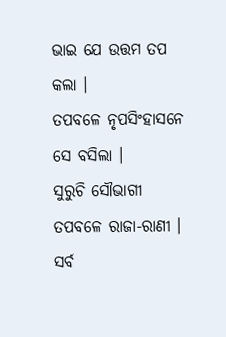ଭାଇ ଯେ ଉତ୍ତମ ତପ କଲା ।
ତପବଳେ ନୃପସିଂହାସନେ ସେ ବସିଲା ।
ସୁରୁଚି ସୌଭାଗୀ ତପବଳେ ରାଜା-ରାଣୀ ।
ସର୍ବ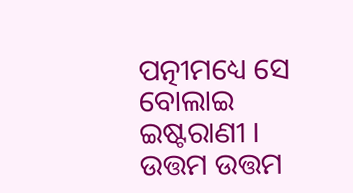ପତ୍ନୀମଧ୍ୟେ ସେ ବୋଲାଇ ଇଷ୍ଟରାଣୀ ।
ଉତ୍ତମ ଉତ୍ତମ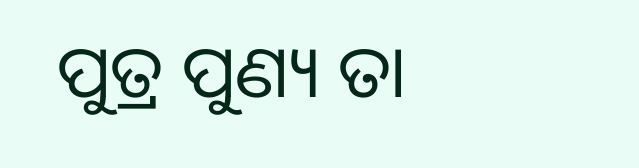ପୁତ୍ର ପୁଣ୍ୟ ତା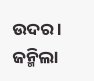ଉଦର ।
ଜନ୍ମିଲା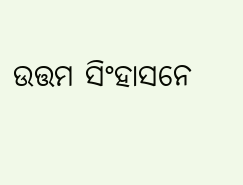ଉତ୍ତମ ସିଂହାସନେ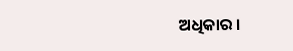ଅଧିକାର ।